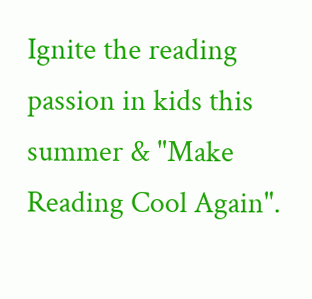Ignite the reading passion in kids this summer & "Make Reading Cool Again".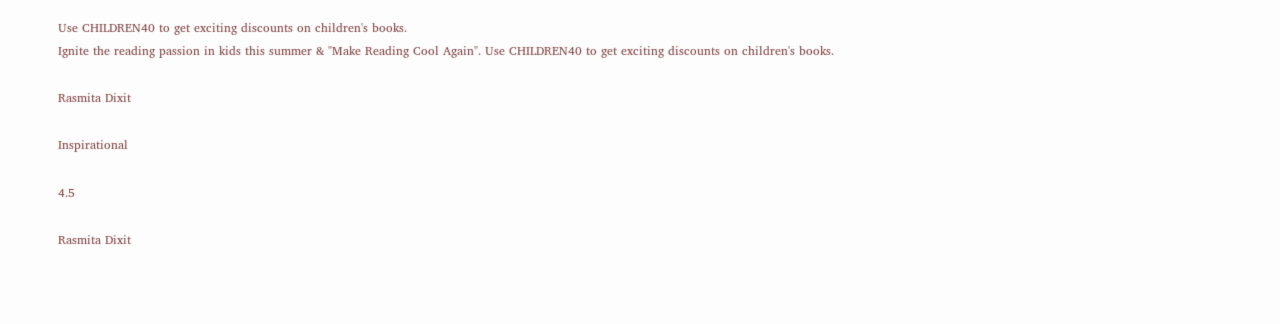Use CHILDREN40 to get exciting discounts on children's books.
Ignite the reading passion in kids this summer & "Make Reading Cool Again". Use CHILDREN40 to get exciting discounts on children's books.

Rasmita Dixit

Inspirational

4.5

Rasmita Dixit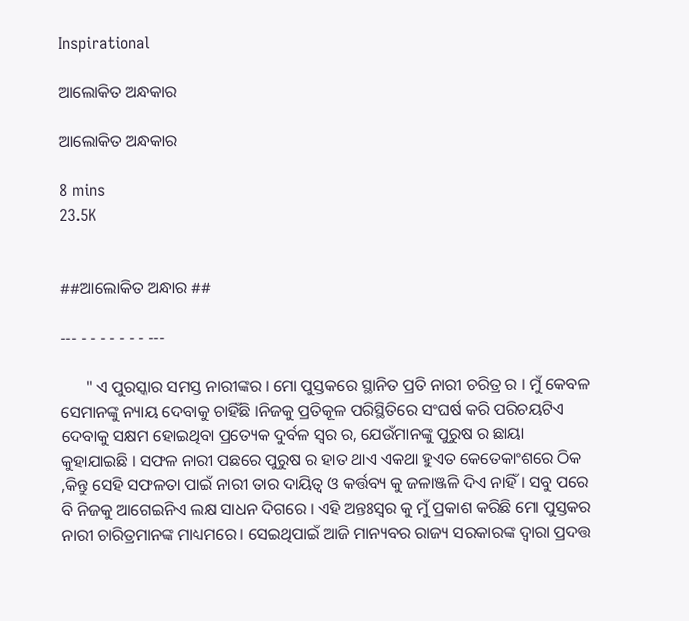Inspirational

ଆଲୋକିତ ଅନ୍ଧକାର

ଆଲୋକିତ ଅନ୍ଧକାର

8 mins
23.5K


##ଆଲୋକିତ ଅନ୍ଧାର ##

--- - - - - - - - ---

      " ଏ ପୁରସ୍କାର ସମସ୍ତ ନାରୀଙ୍କର । ମୋ ପୁସ୍ତକରେ ସ୍ଥାନିତ ପ୍ରତି ନାରୀ ଚରିତ୍ର ର । ମୁଁ କେବଳ ସେମାନଙ୍କୁ ନ୍ୟାୟ ଦେବାକୁ ଚାହିଁଛି ।ନିଜକୁ ପ୍ରତିକୂଳ ପରିସ୍ଥିତିରେ ସଂଘର୍ଷ କରି ପରିଚୟଟିଏ ଦେବାକୁ ସକ୍ଷମ ହୋଇଥିବା ପ୍ରତ୍ୟେକ ଦୁର୍ବଳ ସ୍ୱର ର, ଯେଉଁମାନଙ୍କୁ ପୁରୁଷ ର ଛାୟା କୁହାଯାଇଛି । ସଫଳ ନାରୀ ପଛରେ ପୁରୁଷ ର ହାତ ଥାଏ ଏକଥା ହୁଏତ କେତେକାଂଶରେ ଠିକ ,କିନ୍ତୁ ସେହି ସଫଳତା ପାଇଁ ନାରୀ ତାର ଦାୟିତ୍ୱ ଓ କର୍ତ୍ତବ୍ୟ କୁ ଜଳାଞ୍ଜଳି ଦିଏ ନାହିଁ। ସବୁ ପରେ ବି ନିଜକୁ ଆଗେଇନିଏ ଲକ୍ଷ ସାଧନ ଦିଗରେ । ଏହି ଅନ୍ତଃସ୍ୱର କୁ ମୁଁ ପ୍ରକାଶ କରିଛି ମୋ ପୁସ୍ତକର ନାରୀ ଚାରିତ୍ରମାନଙ୍କ ମାଧ୍ୟମରେ। ସେଇଥିପାଇଁ ଆଜି ମାନ୍ୟବର ରାଜ୍ୟ ସରକାରଙ୍କ ଦ୍ବାରା ପ୍ରଦତ୍ତ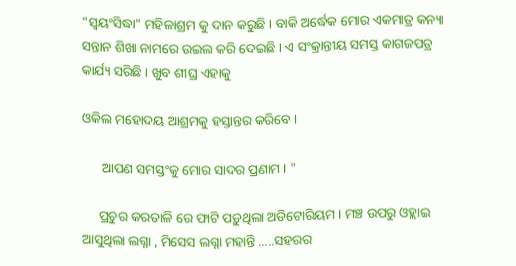"ସ୍ୱୟଂସିଦ୍ଧା" ମହିଳାଶ୍ରମ କୁ ଦାନ କରୁଛି । ବାକି ଅର୍ଦ୍ଧେକ ମୋର ଏକମାତ୍ର କନ୍ୟା ସନ୍ତାନ ଶିଖା ନାମରେ ଉଇଲ କରି ଦେଇଛି । ଏ ସଂକ୍ରାନ୍ତୀୟ ସମସ୍ତ କାଗଜପତ୍ର କାର୍ଯ୍ୟ ସରିଛି । ଖୁବ ଶୀଘ୍ର ଏହାକୁ

ଓକିଲ ମହୋଦୟ ଆଶ୍ରମକୁ ହସ୍ତାନ୍ତର କରିବେ ।

      ଆପଣ ସମସ୍ତଂକୁ ମୋର ସାଦର ପ୍ରଣାମ । "

     ପ୍ରଚୁର କରତାଳି ରେ ଫାଟି ପଡ଼ୁଥିଲା ଅଡିଟୋରିୟମ । ମଞ୍ଚ ଉପରୁ ଓହ୍ଲାଇ ଆସୁଥିଲା ଲଗ୍ନା , ମିସେସ ଲଗ୍ନା ମହାନ୍ତି .....ସହରର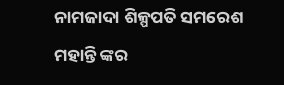ନାମଜାଦା ଶିଳ୍ପପତି ସମରେଶ ମହାନ୍ତି ଙ୍କର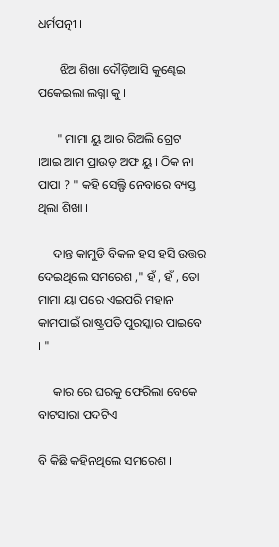ଧର୍ମପତ୍ନୀ ।

       ଝିଅ ଶିଖା ଦୌଡ଼ିଆସି କୁଣ୍ଢେଇ ପକେଇଲା ଲଗ୍ନା କୁ ।

      " ମାମା ୟୁ ଆର ରିଅଲି ଗ୍ରେଟ ।ଆଇ ଆମ ପ୍ରାଉଡ଼ ଅଫ ୟୁ । ଠିକ ନା ପାପା ? " କହି ସେଲ୍ଫି ନେବାରେ ବ୍ୟସ୍ତ ଥିଲା ଶିଖା ।

     ଦାନ୍ତ କାମୁଡି ବିକଳ ହସ ହସି ଉତ୍ତର ଦେଇଥିଲେ ସମରେଶ ," ହଁ , ହଁ , ତୋ ମାମା ୟା ପରେ ଏଇପରି ମହାନ କାମପାଇଁ ରାଷ୍ଟ୍ରପତି ପୁରସ୍କାର ପାଇବେ । "

     କାର ରେ ଘରକୁ ଫେରିଲା ବେକେ ବାଟସାରା ପଦଟିଏ

ବି କିଛି କହିନଥିଲେ ସମରେଶ ।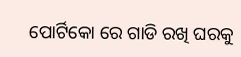ପୋର୍ଟିକୋ ରେ ଗାଡି ରଖି ଘରକୁ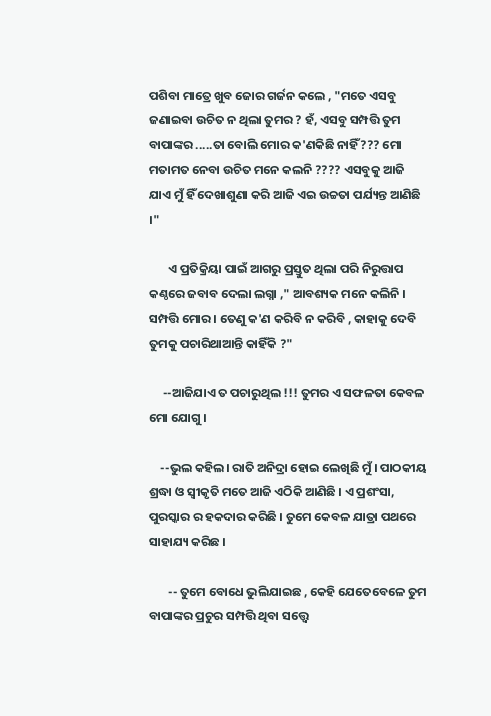ପଶିବା ମାତ୍ରେ ଖୁବ ଜୋର ଗର୍ଜନ କଲେ , "ମତେ ଏସବୁ ଜଣାଇବା ଉଚିତ ନ ଥିଲା ତୁମର ? ହଁ, ଏସବୁ ସମ୍ପତ୍ତି ତୁମ ବାପାଙ୍କର .....ତା ବୋଲି ମୋର କ'ଣକିଛି ନାହିଁ??? ମୋ ମତାମତ ନେବା ଉଚିତ ମନେ କଲନି ???? ଏସବୁକୁ ଆଜି ଯାଏ ମୁଁ ହିଁ ଦେଖାଶୁଣା କରି ଆଜି ଏଇ ଉଚ୍ଚତା ପର୍ଯ୍ୟନ୍ତ ଆଣିଛି ।"

       ଏ ପ୍ରତିକ୍ରିୟା ପାଇଁ ଆଗରୁ ପ୍ରସ୍ତୁତ ଥିଲା ପରି ନିରୁତ୍ତାପ କଣ୍ଠରେ ଜବାବ ଦେଲା ଲଗ୍ନା ," ଆବଶ୍ୟକ ମନେ କଲିନି । ସମ୍ପତ୍ତି ମୋର । ତେଣୁ କ'ଣ କରିବି ନ କରିବି , କାହାକୁ ଦେବି ତୁମକୁ ପଚାରିଥାଆନ୍ତି କାହିଁକି ?"

     --ଆଜିଯାଏ ତ ପଚାରୁଥିଲ !!! ତୁମର ଏ ସଫଳତା କେବଳ ମୋ ଯୋଗୁ ।

    --ଭୁଲ କହିଲ। ରାତି ଅନିଦ୍ରା ହୋଇ ଲେଖିଛି ମୁଁ । ପାଠକୀୟ ଶ୍ରଦ୍ଧା ଓ ସ୍ୱୀକୃତି ମତେ ଆଜି ଏଠିକି ଆଣିଛି । ଏ ପ୍ରଶଂସା, ପୁରସ୍କାର ର ହକଦାର କରିଛି । ତୁମେ କେବଳ ଯାତ୍ରା ପଥରେ ସାହାଯ୍ୟ କରିଛ ।

       -- ତୁମେ ବୋଧେ ଭୁଲିଯାଇଛ , କେହି ଯେତେବେଳେ ତୁମ ବାପାଙ୍କର ପ୍ରଚୁର ସମ୍ପତ୍ତି ଥିବା ସତ୍ତ୍ବେ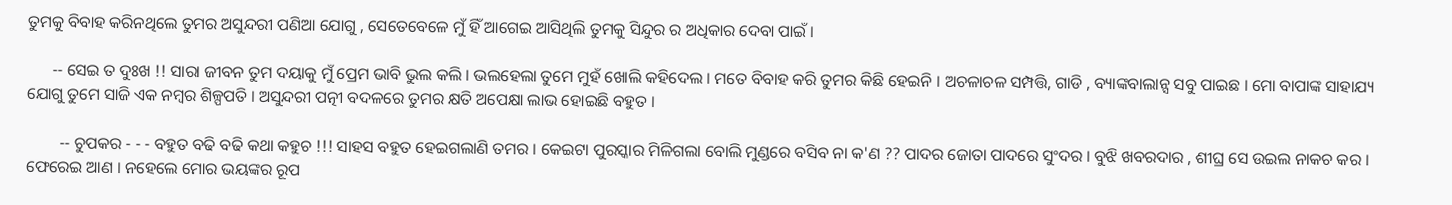ତୁମକୁ ବିବାହ କରିନଥିଲେ ତୁମର ଅସୁନ୍ଦରୀ ପଣିଆ ଯୋଗୁ , ସେତେବେଳେ ମୁଁ ହିଁ ଆଗେଇ ଆସିଥିଲି ତୁମକୁ ସିନ୍ଦୁର ର ଅଧିକାର ଦେବା ପାଇଁ ।

      -- ସେଇ ତ ଦୁଃଖ !! ସାରା ଜୀବନ ତୁମ ଦୟାକୁ ମୁଁ ପ୍ରେମ ଭାବି ଭୁଲ କଲି । ଭଲହେଲା ତୁମେ ମୁହଁ ଖୋଲି କହିଦେଲ । ମତେ ବିବାହ କରି ତୁମର କିଛି ହେଇନି । ଅଚଳାଚଳ ସମ୍ପତ୍ତି, ଗାଡି , ବ୍ୟାଙ୍କବାଲାନ୍ସ ସବୁ ପାଇଛ । ମୋ ବାପାଙ୍କ ସାହାଯ୍ୟ ଯୋଗୁ ତୁମେ ସାଜି ଏକ ନମ୍ବର ଶିଳ୍ପପତି । ଅସୁନ୍ଦରୀ ପତ୍ନୀ ବଦଳରେ ତୁମର କ୍ଷତି ଅପେକ୍ଷା ଲାଭ ହୋଇଛି ବହୁତ ।

        -- ଚୁପକର - - - ବହୁତ ବଢି ବଢି କଥା କହୁଚ !!! ସାହସ ବହୁତ ହେଇଗଲାଣି ତମର । କେଇଟା ପୁରସ୍କାର ମିଳିଗଲା ବୋଲି ମୁଣ୍ଡରେ ବସିବ ନା କ'ଣ ?? ପାଦର ଜୋତା ପାଦରେ ସୁଂଦର । ବୁଝି ଖବରଦାର , ଶୀଘ୍ର ସେ ଉଇଲ ନାକଚ କର । ଫେରେଇ ଆଣ । ନହେଲେ ମୋର ଭୟଙ୍କର ରୂପ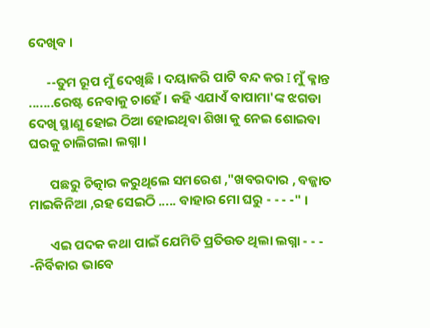ଦେଖିବ ।

      --ତୁମ ରୂପ ମୁଁ ଦେଖିଛି। ଦୟାକରି ପାଟି ବନ୍ଦ କର I ମୁଁ କ୍ଳାନ୍ତ .......ରେଷ୍ଟ ନେବାକୁ ଚାହେଁ । କହି ଏଯାଏଁ ବାପାମା'ଙ୍କ ଝଗଡା ଦେଖି ସ୍ଥାଣୁ ହୋଇ ଠିଆ ହୋଇଥିବା ଶିଖା କୁ ନେଇ ଶୋଇବା ଘରକୁ ଚାଲିଗଲା ଲଗ୍ନା ।

       ପଛରୁ ଚିତ୍କାର କରୁଥିଲେ ସମରେଶ ,"ଖବରଦାର , ବଜ୍ଜାତ ମାଇକିନିଆ ,ରହ ସେଇଠି ..... ବାହାର ମୋ ଘରୁ - - - -" ।

       ଏଇ ପଦକ କଥା ପାଇଁ ଯେମିତି ପ୍ରତିଉତ ଥିଲା ଲଗ୍ନା - - - -ନିର୍ବିକାର ଭାବେ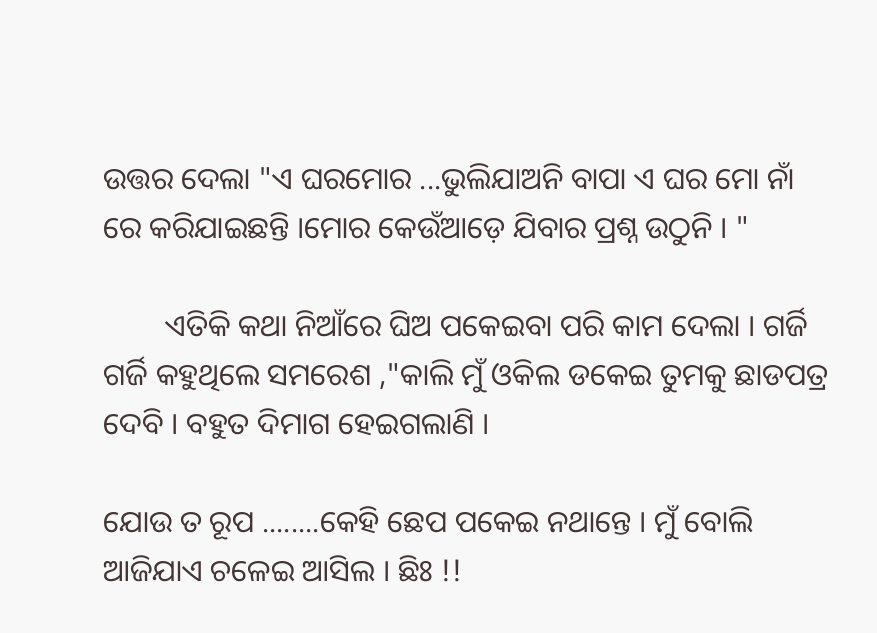ଉତ୍ତର ଦେଲା "ଏ ଘରମୋର ...ଭୁଲିଯାଅନି ବାପା ଏ ଘର ମୋ ନାଁ ରେ କରିଯାଇଛନ୍ତି ।ମୋର କେଉଁଆଡ଼େ ଯିବାର ପ୍ରଶ୍ନ ଉଠୁନି । "

        ଏତିକି କଥା ନିଆଁରେ ଘିଅ ପକେଇବା ପରି କାମ ଦେଲା । ଗର୍ଜି ଗର୍ଜି କହୁଥିଲେ ସମରେଶ ,"କାଲି ମୁଁ ଓକିଲ ଡକେଇ ତୁମକୁ ଛାଡପତ୍ର ଦେବି । ବହୁତ ଦିମାଗ ହେଇଗଲାଣି ।

ଯୋଉ ତ ରୂପ ........କେହି ଛେପ ପକେଇ ନଥାନ୍ତେ । ମୁଁ ବୋଲି ଆଜିଯାଏ ଚଳେଇ ଆସିଲ । ଛିଃ !!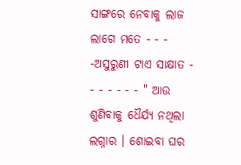ସାଙ୍ଗରେ ନେବାକୁ ଲାଜ ଲାଗେ ମତେ - - - -ଅସୁରୁଣୀ ଟାଏ ସାକ୍ଷାତ - - - - - - - " ଆଉ ଶୁଣିବାକୁ ଧୈର୍ଯ୍ୟ ନଥିଲା ଲଗ୍ନାର । ଶୋଇବା ଘର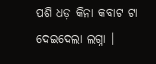ପଶି ଧଡ଼ କିନା କବାଟ ଟା ଦେଇଦେଲା ଲଗ୍ନା ।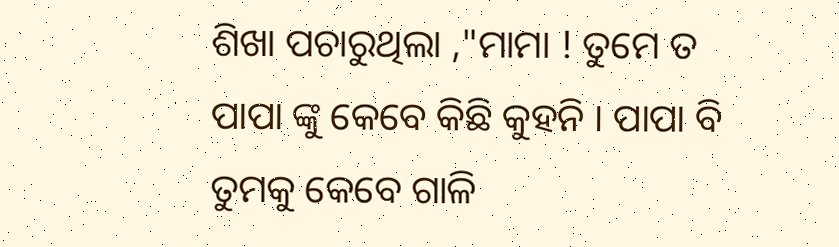ଶିଖା ପଚାରୁଥିଲା ,"ମାମା ! ତୁମେ ତ ପାପା ଙ୍କୁ କେବେ କିଛି କୁହନି । ପାପା ବି ତୁମକୁ କେବେ ଗାଳି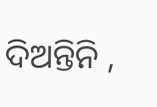ଦିଅନ୍ତିନି ,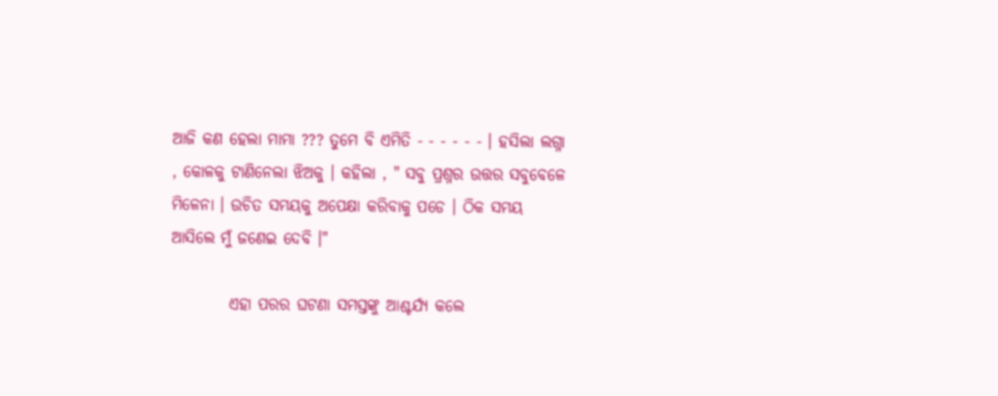ଆଜି କଣ ହେଲା ମାମା ??? ତୁମେ ବି ଏମିତି - - - - - - । ହସିଲା ଲଗ୍ନା , କୋଳକୁ ଟାଣିନେଲା ଝିଅକୁ । କହିଲା , " ସବୁ ପ୍ରଶ୍ନର ଉତ୍ତର ସବୁବେଳେ ମିଳେନା । ଉଚିତ ସମୟକୁ ଅପେକ୍ଷା କରିବାକୁ ପଡେ । ଠିକ ସମୟ ଆସିଲେ ମୁଁ ଜଣେଇ ଦେବି ।"

         ଏହା ପରର ଘଟଣା ସମସ୍ତଙ୍କୁ ଆଶ୍ଚର୍ଯ୍ୟ କଲେ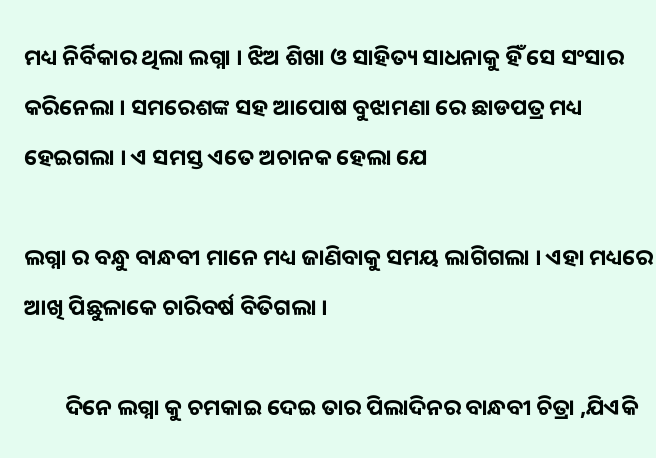ମଧ୍ୟ ନିର୍ବିକାର ଥିଲା ଲଗ୍ନା । ଝିଅ ଶିଖା ଓ ସାହିତ୍ୟ ସାଧନାକୁ ହିଁ ସେ ସଂସାର କରିନେଲା । ସମରେଶଙ୍କ ସହ ଆପୋଷ ବୁଝାମଣା ରେ ଛାଡପତ୍ର ମଧ୍ୟ ହେଇଗଲା । ଏ ସମସ୍ତ ଏତେ ଅଚାନକ ହେଲା ଯେ

ଲଗ୍ନା ର ବନ୍ଧୁ ବାନ୍ଧବୀ ମାନେ ମଧ୍ୟ ଜାଣିବାକୁ ସମୟ ଲାଗିଗଲା । ଏହା ମଧ୍ୟରେ ଆଖି ପିଛୁଳାକେ ଚାରିବର୍ଷ ବିତିଗଲା ।

        ଦିନେ ଲଗ୍ନା କୁ ଚମକାଇ ଦେଇ ତାର ପିଲାଦିନର ବାନ୍ଧବୀ ଚିତ୍ରା ,ଯିଏକି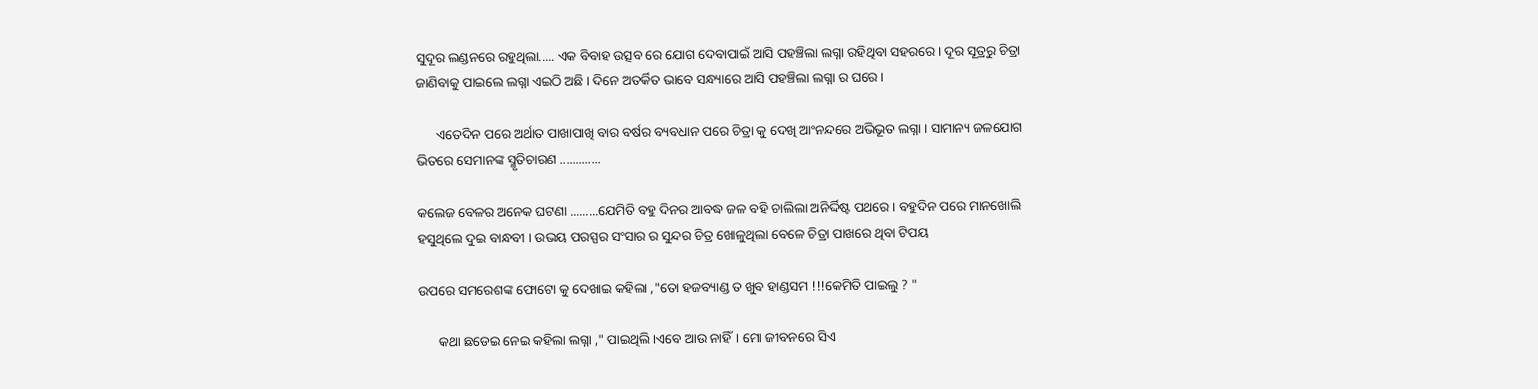ସୁଦୂର ଲଣ୍ଡନରେ ରହୁଥିଲା..... ଏକ ବିବାହ ଉତ୍ସବ ରେ ଯୋଗ ଦେବାପାଇଁ ଆସି ପହଞ୍ଚିଲା ଲଗ୍ନା ରହିଥିବା ସହରରେ । ଦୂର ସୂତ୍ରରୁ ଚିତ୍ରା ଜାଣିବାକୁ ପାଇଲେ ଲଗ୍ନା ଏଇଠି ଅଛି । ଦିନେ ଅତର୍କିତ ଭାବେ ସନ୍ଧ୍ୟାରେ ଆସି ପହଞ୍ଚିଲା ଲଗ୍ନା ର ଘରେ ।

      ଏତେଦିନ ପରେ ଅର୍ଥାତ ପାଖାପାଖି ବାର ବର୍ଷର ବ୍ୟବଧାନ ପରେ ଚିତ୍ରା କୁ ଦେଖି ଆଂନନ୍ଦରେ ଅଭିଭୂତ ଲଗ୍ନା । ସାମାନ୍ୟ ଜଳଯୋଗ ଭିତରେ ସେମାନଙ୍କ ସ୍ମୃତିଚାରଣ .............

କଲେଜ ବେଳର ଅନେକ ଘଟଣା .........ଯେମିତି ବହୁ ଦିନର ଆବଦ୍ଧ ଜଳ ବହି ଚାଲିଲା ଅନିର୍ଦ୍ଦିଷ୍ଟ ପଥରେ । ବହୁଦିନ ପରେ ମାନଖୋଲି ହସୁଥିଲେ ଦୁଇ ବାନ୍ଧବୀ । ଉଭୟ ପରସ୍ପର ସଂସାର ର ସୁନ୍ଦର ଚିତ୍ର ଖୋଳୁଥିଲା ବେଳେ ଚିତ୍ରା ପାଖରେ ଥିବା ଟିପୟ

ଉପରେ ସମରେଶଙ୍କ ଫୋଟୋ କୁ ଦେଖାଇ କହିଲା ,"ତୋ ହଜବ୍ୟାଣ୍ଡ ତ ଖୁବ ହାଣ୍ଡସମ !!!କେମିତି ପାଇଲୁ ? "

      କଥା ଛଡେଇ ନେଇ କହିଲା ଲଗ୍ନା ," ପାଇଥିଲି ।ଏବେ ଆଉ ନାହିଁ। ମୋ ଜୀବନରେ ସିଏ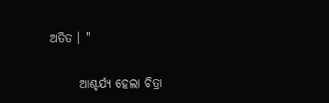ଅତିତ । "

      ଆଶ୍ଚର୍ଯ୍ୟ ହେଲା ଚିତ୍ରା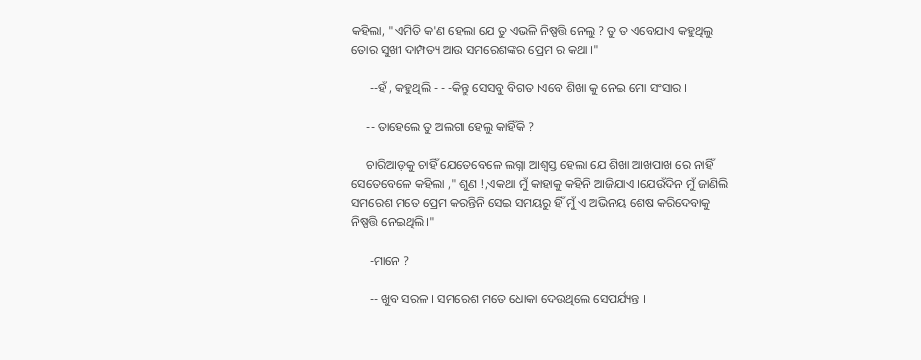କହିଲା, "ଏମିତି କ'ଣ ହେଲା ଯେ ତୁ ଏଭଳି ନିଷ୍ପତ୍ତି ନେଲୁ ? ତୁ ତ ଏବେଯାଏ କହୁଥିଲୁ ତୋର ସୁଖୀ ଦାମ୍ପତ୍ୟ ଆଉ ସମରେଶଙ୍କର ପ୍ରେମ ର କଥା ।"

      --ହଁ , କହୁଥିଲି - - -କିନ୍ତୁ ସେସବୁ ବିଗତ ।ଏବେ ଶିଖା କୁ ନେଇ ମୋ ସଂସାର ।

     -- ତାହେଲେ ତୁ ଅଲଗା ହେଲୁ କାହିଁକି ?

     ଚାରିଆଡ଼କୁ ଚାହିଁ ଯେତେବେଳେ ଲଗ୍ନା ଆଶ୍ୱସ୍ତ ହେଲା ଯେ ଶିଖା ଆଖପାଖ ରେ ନାହିଁ ସେତେବେଳେ କହିଲା ," ଶୁଣ !,ଏକଥା ମୁଁ କାହାକୁ କହିନି ଆଜିଯାଏ ।ଯେଉଁଦିନ ମୁଁ ଜାଣିଲି ସମରେଶ ମତେ ପ୍ରେମ କରନ୍ତିନି ସେଇ ସମୟରୁ ହିଁ ମୁଁ ଏ ଅଭିନୟ ଶେଷ କରିଦେବାକୁ ନିଷ୍ପତ୍ତି ନେଇଥିଲି।"

      -ମାନେ ?

      -- ଖୁବ ସରଳ । ସମରେଶ ମତେ ଧୋକା ଦେଉଥିଲେ ସେପର୍ଯ୍ୟନ୍ତ ।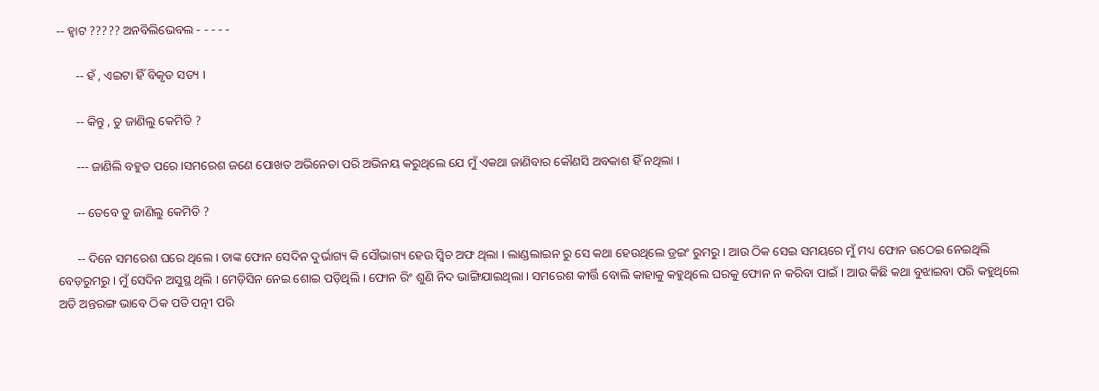-- ହ୍ଵାଟ ????? ଅନବିଲିଭେବଲ - - - - -

      -- ହଁ , ଏଇଟା ହିଁ ବିକୃତ ସତ୍ୟ ।

      -- କିନ୍ତୁ , ତୁ ଜାଣିଲୁ କେମିତି ?

      --- ଜାଣିଲି ବହୁତ ପରେ ।ସମରେଶ ଜଣେ ପୋଖତ ଅଭିନେତା ପରି ଅଭିନୟ କରୁଥିଲେ ଯେ ମୁଁ ଏକଥା ଜାଣିବାର କୌଣସି ଅବକାଶ ହିଁ ନଥିଲା ।

      -- ତେବେ ତୁ ଜାଣିଲୁ କେମିତି ?

      -- ଦିନେ ସମରେଶ ଘରେ ଥିଲେ । ତାଙ୍କ ଫୋନ ସେଦିନ ଦୁର୍ଭାଗ୍ୟ କି ସୌଭାଗ୍ୟ ହେଉ ସ୍ୱିଚ ଅଫ ଥିଲା । ଲାଣ୍ଡଲାଇନ ରୁ ସେ କଥା ହେଉଥିଲେ ଡ୍ରଇଂ ରୁମରୁ । ଆଉ ଠିକ ସେଇ ସମୟରେ ମୁଁ ମଧ୍ୟ ଫୋନ ଉଠେଇ ନେଇଥିଲି ବେଡ଼ରୁମରୁ । ମୁଁ ସେଦିନ ଅସୁସ୍ଥ ଥିଲି । ମେଡ଼ିସିନ ନେଇ ଶୋଇ ପଡ଼ିଥିଲି । ଫୋନ ରିଂ ଶୁଣି ନିଦ ଭାଙ୍ଗିଯାଇଥିଲା । ସମରେଶ କୀର୍ତ୍ତି ବୋଲି କାହାକୁ କହୁଥିଲେ ଘରକୁ ଫୋନ ନ କରିବା ପାଇଁ । ଆଉ କିଛି କଥା ବୁଝାଇବା ପରି କହୁଥିଲେ ଅତି ଅନ୍ତରଙ୍ଗ ଭାବେ ଠିକ ପତି ପତ୍ନୀ ପରି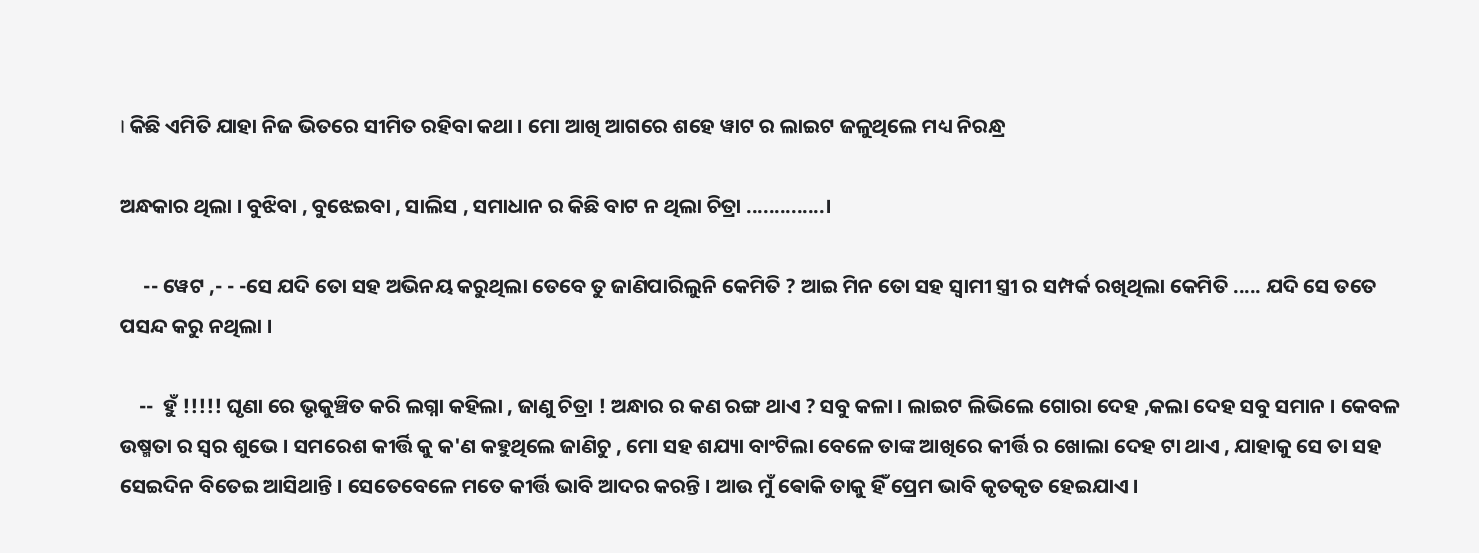। କିଛି ଏମିତି ଯାହା ନିଜ ଭିତରେ ସୀମିତ ରହିବା କଥା । ମୋ ଆଖି ଆଗରେ ଶହେ ୱାଟ ର ଲାଇଟ ଜଳୁଥିଲେ ମଧ୍ୟ ନିରନ୍ଧ୍ର

ଅନ୍ଧକାର ଥିଲା । ବୁଝିବା , ବୁଝେଇବା , ସାଲିସ , ସମାଧାନ ର କିଛି ବାଟ ନ ଥିଲା ଚିତ୍ରା ..............।

     -- ୱେଟ ,- - -ସେ ଯଦି ତୋ ସହ ଅଭିନୟ କରୁଥିଲା ତେବେ ତୁ ଜାଣିପାରିଲୁନି କେମିତି ? ଆଇ ମିନ ତୋ ସହ ସ୍ୱାମୀ ସ୍ତ୍ରୀ ର ସମ୍ପର୍କ ରଖିଥିଲା କେମିତି ..... ଯଦି ସେ ତତେ ପସନ୍ଦ କରୁ ନଥିଲା ।

    --  ହୁଁ !!!!! ଘୃଣା ରେ ଭୃକୁଞ୍ଚିତ କରି ଲଗ୍ନା କହିଲା , ଜାଣୁ ଚିତ୍ରା ! ଅନ୍ଧାର ର କଣ ରଙ୍ଗ ଥାଏ ? ସବୁ କଳା । ଲାଇଟ ଲିଭିଲେ ଗୋରା ଦେହ ,କଲା ଦେହ ସବୁ ସମାନ । କେବଳ ଉଷ୍ମତା ର ସ୍ୱର ଶୁଭେ । ସମରେଶ କୀର୍ତ୍ତି କୁ କ'ଣ କହୁଥିଲେ ଜାଣିଚୁ , ମୋ ସହ ଶଯ୍ୟା ବାଂଟିଲା ବେଳେ ତାଙ୍କ ଆଖିରେ କୀର୍ତ୍ତି ର ଖୋଲା ଦେହ ଟା ଥାଏ , ଯାହାକୁ ସେ ତା ସହ ସେଇଦିନ ବିତେଇ ଆସିଥାନ୍ତି । ସେତେବେଳେ ମତେ କୀର୍ତ୍ତି ଭାବି ଆଦର କରନ୍ତି । ଆଉ ମୁଁ ଵୋକି ତାକୁ ହିଁ ପ୍ରେମ ଭାବି କୃତକୃତ ହେଇଯାଏ ।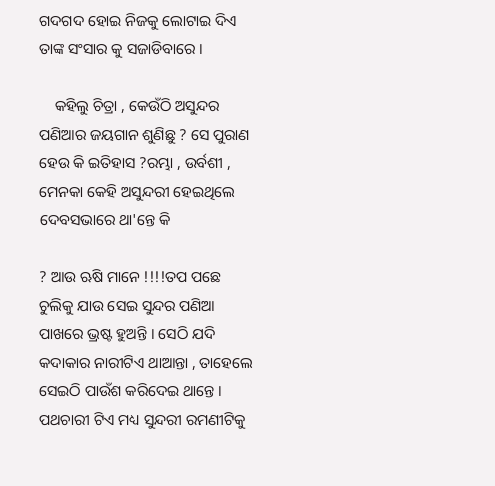ଗଦଗଦ ହୋଇ ନିଜକୁ ଲୋଟାଇ ଦିଏ ତାଙ୍କ ସଂସାର କୁ ସଜାଡିବାରେ ।

    କହିଲୁ ଚିତ୍ରା , କେଉଁଠି ଅସୁନ୍ଦର ପଣିଆର ଜୟଗାନ ଶୁଣିଛୁ ? ସେ ପୁରାଣ ହେଉ କି ଇତିହାସ ?ରମ୍ଭା , ଉର୍ବଶୀ , ମେନକା କେହି ଅସୁନ୍ଦରୀ ହେଇଥିଲେ ଦେବସଭାରେ ଥା'ନ୍ତେ କି

? ଆଉ ଋଷି ମାନେ !!!!ତପ ପଛେ ଚୁଲିକୁ ଯାଉ ସେଇ ସୁନ୍ଦର ପଣିଆ ପାଖରେ ଭ୍ରଷ୍ଟ ହୁଅନ୍ତି । ସେଠି ଯଦି କଦାକାର ନାରୀଟିଏ ଥାଆନ୍ତା , ତାହେଲେ ସେଇଠି ପାଉଁଶ କରିଦେଇ ଥାନ୍ତେ । ପଥଚାରୀ ଟିଏ ମଧ୍ୟ ସୁନ୍ଦରୀ ରମଣୀଟିକୁ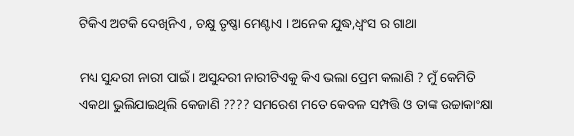ଟିକିଏ ଅଟକି ଦେଖିନିଏ , ଚକ୍ଷୁ ତୃଷ୍ଣା ମେଣ୍ଟାଏ । ଅନେକ ଯୁଦ୍ଧ,ଧ୍ବଂସ ର ଗାଥା

ମଧ୍ୟ ସୁନ୍ଦରୀ ନାରୀ ପାଇଁ। ଅସୁନ୍ଦରୀ ନାରୀଟିଏକୁ କିଏ ଭଲା ପ୍ରେମ କଲାଣି ? ମୁଁ କେମିତି ଏକଥା ଭୁଲିଯାଇଥିଲି କେଜାଣି ???? ସମରେଶ ମତେ କେବଳ ସମ୍ପତ୍ତି ଓ ତାଙ୍କ ଉଚ୍ଚାକାଂକ୍ଷା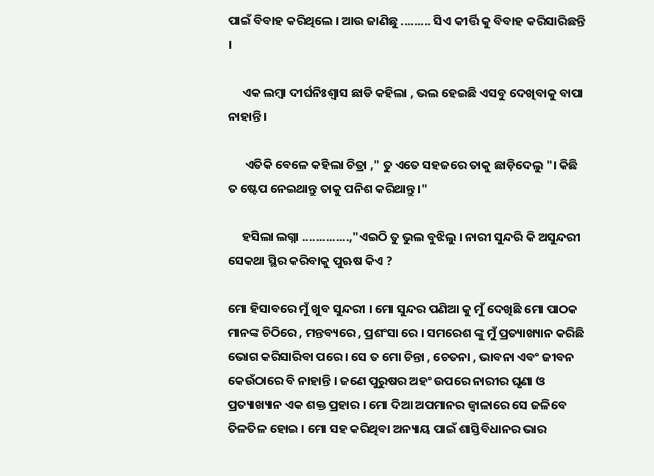ପାଇଁ ବିବାହ କରିଥିଲେ । ଆଉ ଜାଣିଛୁ ......... ସିଏ କୀର୍ତ୍ତି କୁ ବିବାହ କରିସାରିଛନ୍ତି ।

     ଏକ ଲମ୍ବା ଦୀର୍ଘନିଃଶ୍ଵାସ ଛାଡି କହିଲା , ଭଲ ହେଇଛି ଏସବୁ ଦେଖିବାକୁ ବାପା ନାହାନ୍ତି ।

      ଏତିକି ବେଳେ କହିଲା ଚିତ୍ରା ," ତୁ ଏତେ ସହଜରେ ତାକୁ ଛାଡ଼ିଦେଲୁ "। କିଛି ତ ଷ୍ଟେପ ନେଇଥାନ୍ତୁ ତାକୁ ପନିଶ କରିଥାନ୍ତୁ ।"

     ହସିଲା ଲଗ୍ନା ..............,"ଏଇଠି ତୁ ଭୁଲ ବୁଝିଲୁ । ନାରୀ ସୁନ୍ଦରି କି ଅସୁନ୍ଦରୀ ସେକଥା ସ୍ଥିର କରିବାକୁ ପୁଋଷ କିଏ ?

ମୋ ହିସାବରେ ମୁଁ ଖୁବ ସୁନ୍ଦରୀ । ମୋ ସୁନ୍ଦର ପଣିଆ କୁ ମୁଁ ଦେଖିଛି ମୋ ପାଠକ ମାନଙ୍କ ଚିଠିରେ , ମନ୍ତବ୍ୟରେ , ପ୍ରଶଂସା ରେ । ସମରେଶ ଙ୍କୁ ମୁଁ ପ୍ରତ୍ୟାଖ୍ୟାନ କରିଛି ଭୋଗ କରିସାରିବା ପରେ । ସେ ତ ମୋ ଚିନ୍ତା , ଚେତନା , ଭାବନା ଏବଂ ଜୀବନ କେଉଁଠାରେ ବି ନାହାନ୍ତି । ଜଣେ ପୁରୁଷର ଅହଂ ଉପରେ ନାରୀର ଘୃଣା ଓ ପ୍ରତ୍ୟାଖ୍ୟାନ ଏକ ଶକ୍ତ ପ୍ରହାର । ମୋ ଦିଆ ଅପମାନର ଜ୍ବାଳାରେ ସେ ଜଳିବେ ତିଳତିଳ ହୋଇ । ମୋ ସହ କରିଥିବା ଅନ୍ୟାୟ ପାଇଁ ଶାସ୍ତିବିଧାନର ଭାର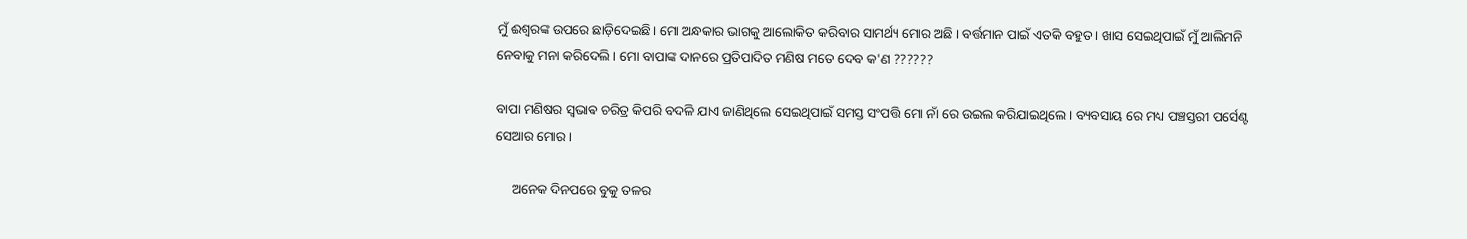ମୁଁ ଈଶ୍ୱରଙ୍କ ଉପରେ ଛାଡ଼ିଦେଇଛି। ମୋ ଅନ୍ଧକାର ଭାଗକୁ ଆଲୋକିତ କରିବାର ସାମର୍ଥ୍ୟ ମୋର ଅଛି । ବର୍ତ୍ତମାନ ପାଇଁ ଏତକି ବହୁତ । ଖାସ ସେଇଥିପାଇଁ ମୁଁ ଆଲିମନି ନେବାକୁ ମନା କରିଦେଲି । ମୋ ବାପାଙ୍କ ଦାନରେ ପ୍ରତିପାଦିତ ମଣିଷ ମତେ ଦେବ କ'ଣ ??????

ବାପା ମଣିଷର ସ୍ଵଭାଵ ଚରିତ୍ର କିପରି ବଦଳି ଯାଏ ଜାଣିଥିଲେ ସେଇଥିପାଇଁ ସମସ୍ତ ସଂପତ୍ତି ମୋ ନାଁ ରେ ଉଇଲ କରିଯାଇଥିଲେ । ବ୍ୟବସାୟ ରେ ମଧ୍ୟ ପଞ୍ଚସ୍ତରୀ ପର୍ସେଣ୍ଟ ସେଆର ମୋର ।

     ଅନେକ ଦିନପରେ ବୁକୁ ତଳର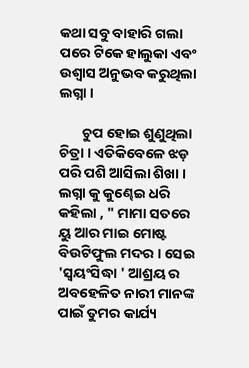କଥା ସବୁ ବାହାରି ଗଲା ପରେ ଟିକେ ହାଲୁକା ଏବଂ ଉଶ୍ୱାସ ଅନୁଭବ କରୁଥିଲା ଲଗ୍ନା ।

       ଚୁପ ହୋଇ ଶୁଣୁଥିଲା ଚିତ୍ରା । ଏତିକିବେଳେ ଝଡ଼ ପରି ପଶି ଆସିଲା ଶିଖା । ଲଗ୍ନା କୁ କୁଣ୍ଢେଇ ଧରି କହିଲା , " ମାମା ସତରେ ୟୁ ଆର ମାଇ ମୋଷ୍ଟ ବିଉଟିଫୁଲ ମଦର । ସେଇ 'ସ୍ୱୟଂସିଦ୍ଧା ' ଆଶ୍ରୟ ର ଅବହେଳିତ ନାରୀ ମାନଙ୍କ ପାଇଁ ତୁମର କାର୍ଯ୍ୟ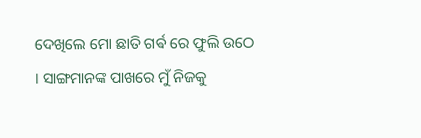ଦେଖିଲେ ମୋ ଛାତି ଗର୍ଵ ରେ ଫୁଲି ଉଠେ । ସାଙ୍ଗମାନଙ୍କ ପାଖରେ ମୁଁ ନିଜକୁ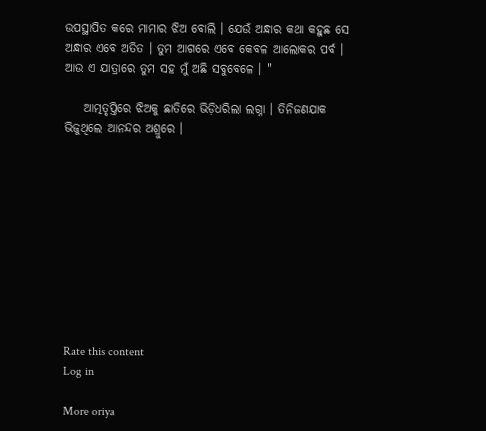ଉପସ୍ଥାପିତ କରେ ମାମାର ଝିଅ ବୋଲି । ଯେଉଁ ଅନ୍ଧାର କଥା କହୁଛ ସେ ଅନ୍ଧାର ଏବେ ଅତିତ । ତୁମ ଆଗରେ ଏବେ କେବଳ ଆଲୋକର ପର୍ବ । ଆଉ ଏ ଯାତ୍ରାରେ ତୁମ ସହ ମୁଁ ଅଛି ସବୁବେଳେ । "

    ଆତ୍ମତୃପ୍ତିରେ ଝିଅକୁ ଛାତିରେ ଭିଡ଼ିଧରିଲା ଲଗ୍ନା । ତିନିଜଣଯାକ ଭିଜୁଥିଲେ ଆନନ୍ଦର ଅଶ୍ରୁରେ ।










Rate this content
Log in

More oriya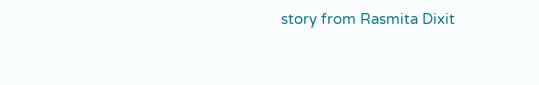story from Rasmita Dixit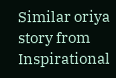Similar oriya story from Inspirational